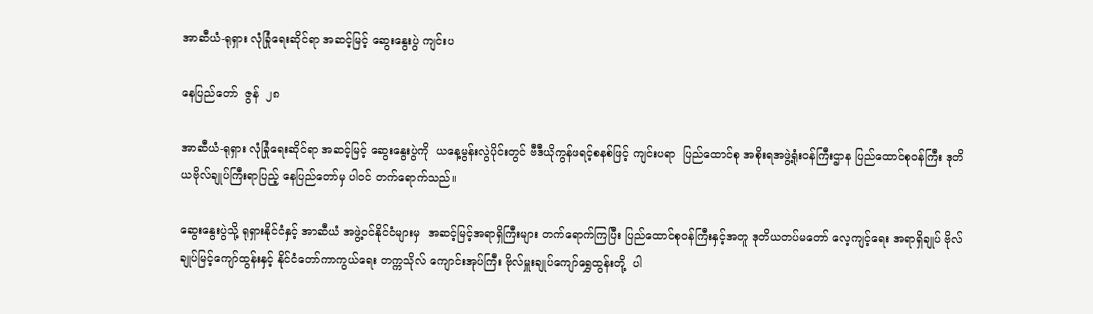အာဆီယံ-ရုရှား လုံခြုံရေးဆိုင်ရာ အဆင့်မြင့် ဆွေးနွေးပွဲ ကျင်းပ

နေပြည်တော်  ဇွန်  ၂၈

အာဆီယံ-ရုရှား လုံခြုံရေးဆိုင်ရာ အဆင့်မြင့် ဆွေးနွေးပွဲကို  ယနေ့မွန်းလွဲပိုင်းတွင် ဗီဒီယိုကွန်ဖရင့်စနစ်ဖြင့် ကျင်းပရာ  ပြည်ထောင်စု အစိုးရအဖွဲ့ရုံးဝန်ကြီးဌာန ပြည်ထောင်စုဝန်ကြီး ဒုတိယဗိုလ်ချုပ်ကြီးရာပြည့် နေပြည်တော်မှ ပါဝင် တက်ရောက်သည်။

ဆွေးနွေးပွဲသို့ ရုရှားနိုင်ငံနှင့် အာဆီယံ အဖွဲ့ဝင်နိုင်ငံများမှ  အဆင့်မြင့်အရာရှိကြီးများ တက်ရောက်ကြပြီး ပြည်ထောင်စုဝန်ကြီးနှင့်အတူ ဒုတိယတပ်မတော် လေ့ကျင့်ရေး အရာရှိချုပ် ဗိုလ်ချုပ်မြင့်ကျော်ထွန်းနှင့် နိုင်ငံတော်ကာကွယ်ရေး တက္ကသိုလ် ကျောင်းအုပ်ကြီး ဗိုလ်မှူးချုပ်ကျော်ရွှေထွန်းတို့  ပါ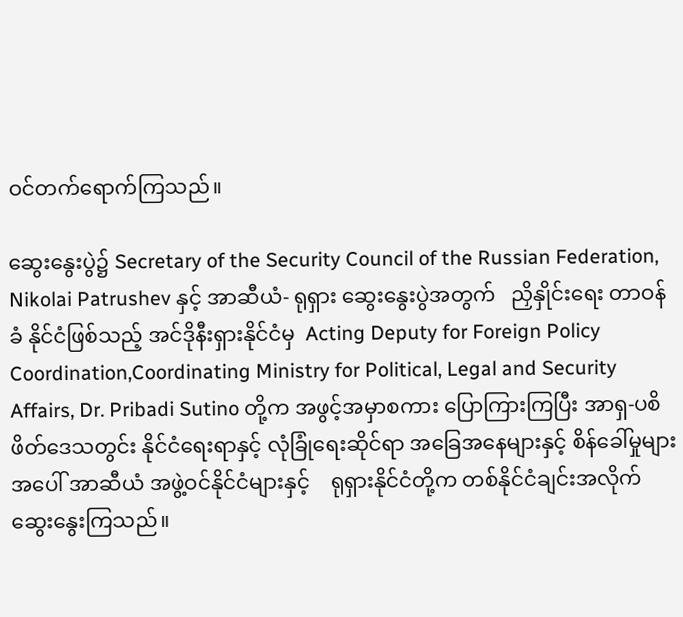ဝင်တက်ရောက်ကြသည်။

ဆွေးနွေးပွဲ၌ Secretary of the Security Council of the Russian Federation, Nikolai Patrushev နှင့် အာဆီယံ- ရုရှား ဆွေးနွေးပွဲအတွက်   ညှိနှိုင်းရေး တာဝန်ခံ နိုင်ငံဖြစ်သည့် အင်ဒိုနီးရှားနိုင်ငံမှ  Acting Deputy for Foreign Policy Coordination,Coordinating Ministry for Political, Legal and Security Affairs, Dr. Pribadi Sutino တို့က အဖွင့်အမှာစကား ပြောကြားကြပြီး အာရှ-ပစိဖိတ်ဒေသတွင်း နိုင်ငံရေးရာနှင့် လုံခြုံရေးဆိုင်ရာ အခြေအနေများနှင့် စိန်ခေါ်မှုများအပေါ် အာဆီယံ အဖွဲ့ဝင်နိုင်ငံများနှင့်    ရုရှားနိုင်ငံတို့က တစ်နိုင်ငံချင်းအလိုက် ဆွေးနွေးကြသည်။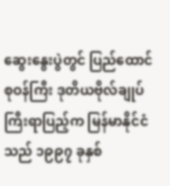ဆွေးနွေးပွဲတွင် ပြည်ထောင်စုဝန်ကြီး ဒုတိယဗိုလ်ချုပ်ကြီးရာပြည့်က မြန်မာနိုင်ငံသည် ၁၉၉၇ ခုနှစ်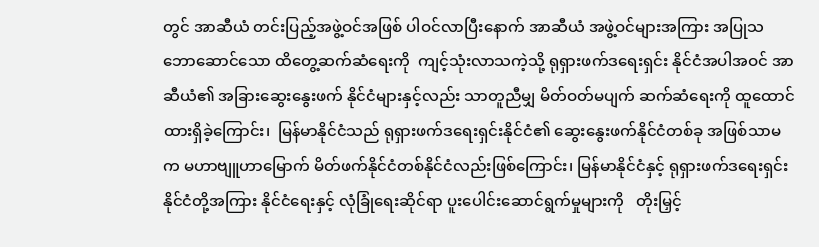တွင် အာဆီယံ တင်းပြည့်အဖွဲ့ဝင်အဖြစ် ပါဝင်လာပြီးနောက် အာဆီယံ အဖွဲ့ဝင်များအကြား အပြုသဘောဆောင်သော ထိတွေ့ဆက်ဆံရေးကို  ကျင့်သုံးလာသကဲ့သို့ ရုရှားဖက်ဒရေးရှင်း နိုင်ငံအပါအဝင် အာဆီယံ၏ အခြားဆွေးနွေးဖက် နိုင်ငံများနှင့်လည်း သာတူညီမျှ မိတ်ဝတ်မပျက် ဆက်ဆံရေးကို ထူထောင်ထားရှိခဲ့ကြောင်း၊  မြန်မာနိုင်ငံသည် ရုရှားဖက်ဒရေးရှင်းနိုင်ငံ၏ ဆွေးနွေးဖက်နိုင်ငံတစ်ခု အဖြစ်သာမက မဟာဗျူဟာမြောက် မိတ်ဖက်နိုင်ငံတစ်နိုင်ငံလည်းဖြစ်ကြောင်း၊ မြန်မာနိုင်ငံနှင့် ရုရှားဖက်ဒရေးရှင်း နိုင်ငံတို့အကြား နိုင်ငံရေးနှင့် လုံခြုံရေးဆိုင်ရာ ပူးပေါင်းဆောင်ရွက်မှုများကို   တိုးမြှင့်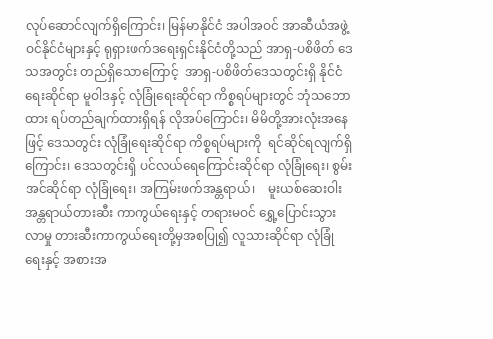လုပ်ဆောင်လျက်ရှိကြောင်း၊ မြန်မာနိုင်ငံ အပါအဝင် အာဆီယံအဖွဲ့ဝင်နိုင်ငံများနှင့် ရုရှားဖက်ဒရေးရှင်းနိုင်ငံတို့သည် အာရှ-ပစိဖိတ် ဒေသအတွင်း တည်ရှိသောကြောင့်  အာရှ-ပစိဖိတ်ဒေသတွင်းရှိ နိုင်ငံရေးဆိုင်ရာ မူဝါဒနှင့် လုံခြုံရေးဆိုင်ရာ ကိစ္စရပ်များတွင် ဘုံသဘောထား ရပ်တည်ချက်ထားရှိရန် လိုအပ်ကြောင်း၊ မိမိတို့အားလုံးအနေဖြင့် ဒေသတွင်း လုံခြုံရေးဆိုင်ရာ ကိစ္စရပ်များကို  ရင်ဆိုင်ရလျက်ရှိကြောင်း၊ ဒေသတွင်းရှိ ပင်လယ်ရေကြောင်းဆိုင်ရာ လုံခြုံရေး၊ စွမ်းအင်ဆိုင်ရာ လုံခြုံရေး၊ အကြမ်းဖက်အန္တရာယ်၊    မူးယစ်ဆေးဝါးအန္တရာယ်တားဆီး ကာကွယ်ရေးနှင့် တရားမဝင် ရွှေ့ပြောင်းသွားလာမှု တားဆီးကာကွယ်ရေးတို့မှအစပြု၍ လူသားဆိုင်ရာ လုံခြုံရေးနှင့် အစားအ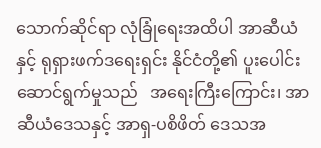သောက်ဆိုင်ရာ လုံခြုံရေးအထိပါ အာဆီယံနှင့် ရုရှားဖက်ဒရေးရှင်း နိုင်ငံတို့၏ ပူးပေါင်းဆောင်ရွက်မှုသည်   အရေးကြီးကြောင်း၊ အာဆီယံဒေသနှင့် အာရှ-ပစိဖိတ် ဒေသအ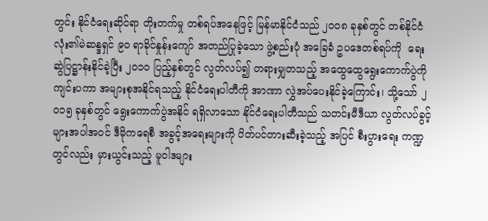တွင်း နိုင်ငံရေးဆိုင်ရာ တိုးတက်မှု တစ်ရပ်အနေဖြင့် မြန်မာနိုင်ငံသည် ၂ဝဝ၈ ခုနှစ်တွင် တစ်နိုင်ငံလုံး၏မဲဆန္ဒရှင် ၉ဝ ရာခိုင်နှုန်းကျော် အတည်ပြုခဲ့သော ဖွဲ့စည်းပုံ အခြေခံ ဥပဒေတစ်ရပ်ကို  ရေးဆွဲပြဋ္ဌာန်းနိုင်ခဲ့ပြီး ၂ဝ၁ဝ ပြည့်နှစ်တွင် လွတ်လပ်၍ တရားမျှတသည့် အထွေထွေရွေးကောက်ပွဲကို ကျင်းပကာ အများစုအနိုင်ရသည့် နိုင်ငံရေးပါတီကို အာဏာ လွှဲအပ်ပေးနိုင်ခဲ့ကြောင်း၊ သို့သော် ၂ဝ၁၅ ခုနှစ်တွင် ရွေးကောက်ပွဲအနိုင် ရရှိလာသော နိုင်ငံရေးပါတီသည် သတင်းမီဒီယာ လွတ်လပ်ခွင့်များအပါအဝင် ဒီမိုကရေစီ အခွင့်အရေးများကို ပိတ်ပင်တားဆီးခဲ့သည့် အပြင် စီးပွားရေး ကဏ္ဍတွင်လည်း မှားယွင်းသည့် မူဝါဒများ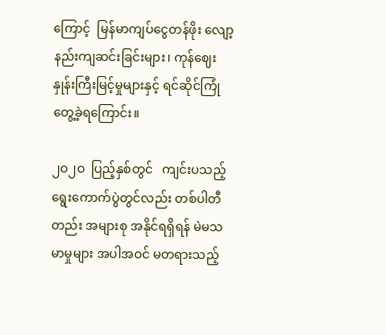ကြောင့်  မြန်မာကျပ်ငွေတန်ဖိုး လျော့နည်းကျဆင်းခြင်းများ၊ ကုန်ဈေးနှုန်းကြီးမြင့်မှုများနှင့် ရင်ဆိုင်ကြုံတွေ့ခဲ့ရကြောင်း။

၂ဝ၂ဝ  ပြည့်နှစ်တွင်   ကျင်းပသည့် ရွေးကောက်ပွဲတွင်လည်း တစ်ပါတီတည်း အများစု အနိုင်ရရှိရန် မဲမသမာမှုများ အပါအဝင် မတရားသည့်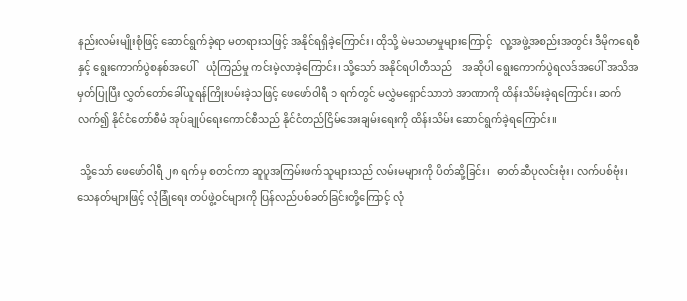နည်းလမ်းမျိုးစုံဖြင့် ဆောင်ရွက်ခဲ့ရာ မတရားသဖြင့် အနိုင်ရရှိခဲ့ကြောင်း၊ ထိုသို့ မဲမသမာမှုများကြောင့်   လူ့အဖွဲ့အစည်းအတွင်း ဒီမိုကရေစီနှင့် ရွေးကောက်ပွဲစနစ်အပေါ်    ယုံကြည်မှု ကင်းမဲ့လာခဲ့ကြောင်း၊ သို့သော် အနိုင်ရပါတီသည်    အဆိုပါ ရွေးကောက်ပွဲရလဒ်အပေါ် အသိအမှတ်ပြုပြီး လွှတ်တော်ခေါ်ယူရန်ကြိုးပမ်းခဲ့သဖြင့် ဖေဖော်ဝါရီ ၁ ရက်တွင် မလွှဲမရှောင်သာဘဲ အာဏာကို ထိန်းသိမ်းခဲ့ရကြောင်း၊ ဆက်လက်၍ နိုင်ငံတော်စီမံ အုပ်ချုပ်ရေးကောင်စီသည် နိုင်ငံတည်ငြိမ်အေးချမ်းရေးကို ထိန်းသိမ်း ဆောင်ရွက်ခဲ့ရကြောင်း။

 သို့သော် ဖေဖော်ဝါရီ ၂၈ ရက်မှ စတင်ကာ ဆူပူအကြမ်းဖက်သူများသည် လမ်းမများကို ပိတ်ဆို့ခြင်း၊   ဓာတ်ဆီပုလင်းဗုံး၊ လက်ပစ်ဗုံး၊   သေနတ်များဖြင့် လုံခြုံရေး တပ်ဖွဲ့ဝင်များကို ပြန်လည်ပစ်ခတ်ခြင်းတို့ကြောင့် လုံ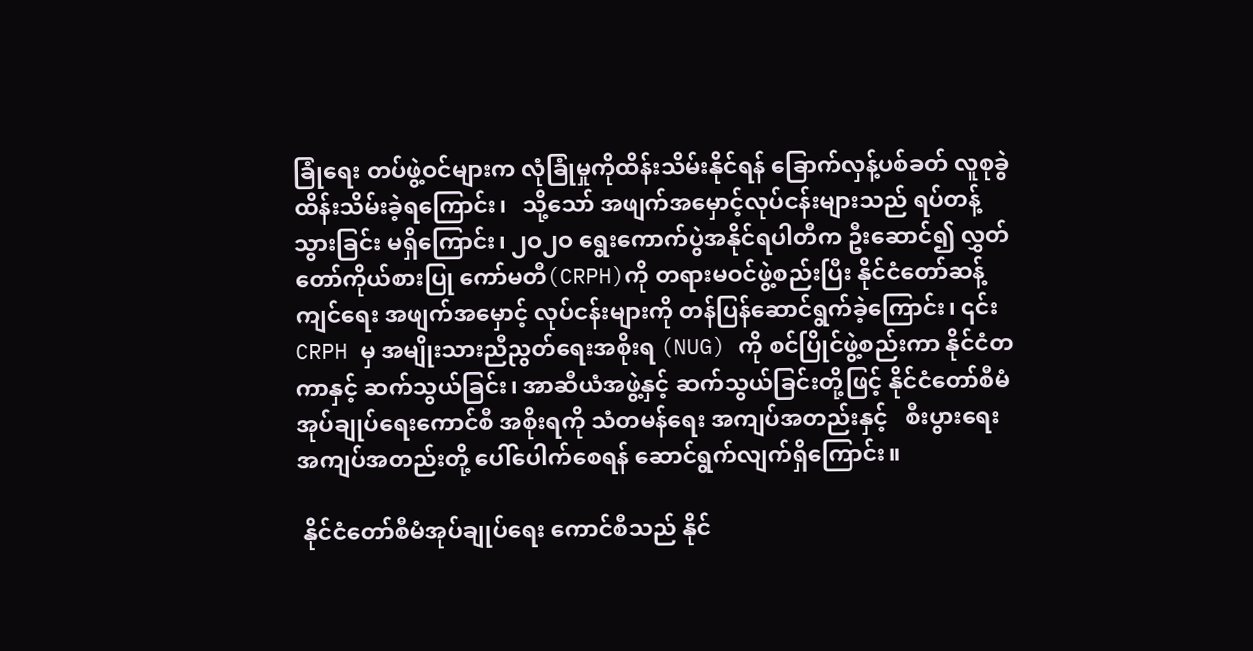ခြုံရေး တပ်ဖွဲ့ဝင်များက လုံခြုံမှုကိုထိန်းသိမ်းနိုင်ရန် ခြောက်လှန့်ပစ်ခတ် လူစုခွဲထိန်းသိမ်းခဲ့ရကြောင်း၊   သို့သော် အဖျက်အမှောင့်လုပ်ငန်းများသည် ရပ်တန့်သွားခြင်း မရှိကြောင်း၊ ၂ဝ၂ဝ ရွေးကောက်ပွဲအနိုင်ရပါတီက ဦးဆောင်၍ လွှတ်တော်ကိုယ်စားပြု ကော်မတီ(CRPH)ကို တရားမဝင်ဖွဲ့စည်းပြီး နိုင်ငံတော်ဆန့်ကျင်ရေး အဖျက်အမှောင့် လုပ်ငန်းများကို တန်ပြန်ဆောင်ရွက်ခဲ့ကြောင်း၊ ၎င်းCRPH မှ အမျိုးသားညီညွတ်ရေးအစိုးရ (NUG) ကို စင်ပြိုင်ဖွဲ့စည်းကာ နိုင်ငံတကာနှင့် ဆက်သွယ်ခြင်း၊ အာဆီယံအဖွဲ့နှင့် ဆက်သွယ်ခြင်းတို့ဖြင့် နိုင်ငံတော်စီမံ အုပ်ချုပ်ရေးကောင်စီ အစိုးရကို သံတမန်ရေး အကျပ်အတည်းနှင့်   စီးပွားရေးအကျပ်အတည်းတို့ ပေါ်ပေါက်စေရန် ဆောင်ရွက်လျက်ရှိကြောင်း။

 နိုင်ငံတော်စီမံအုပ်ချုပ်ရေး ကောင်စီသည် နိုင်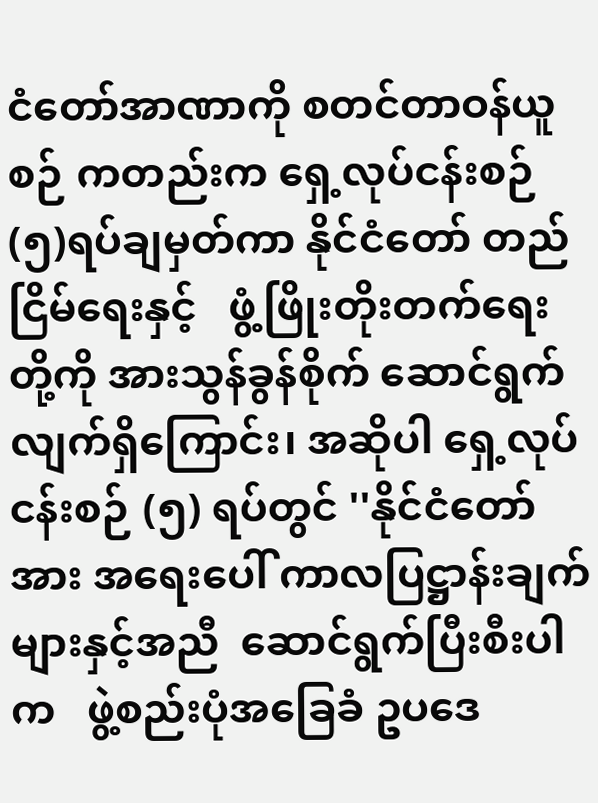ငံတော်အာဏာကို စတင်တာဝန်ယူစဉ် ကတည်းက ရှေ့လုပ်ငန်းစဉ် (၅)ရပ်ချမှတ်ကာ နိုင်ငံတော် တည်ငြိမ်ရေးနှင့်   ဖွံ့ဖြိုးတိုးတက်ရေးတို့ကို အားသွန်ခွန်စိုက် ဆောင်ရွက်လျက်ရှိကြောင်း၊ အဆိုပါ ရှေ့လုပ်ငန်းစဉ် (၅) ရပ်တွင် ''နိုင်ငံတော်အား အရေးပေါ် ကာလပြဋ္ဌာန်းချက်များနှင့်အညီ  ဆောင်ရွက်ပြီးစီးပါက   ဖွဲ့စည်းပုံအခြေခံ ဥပဒေ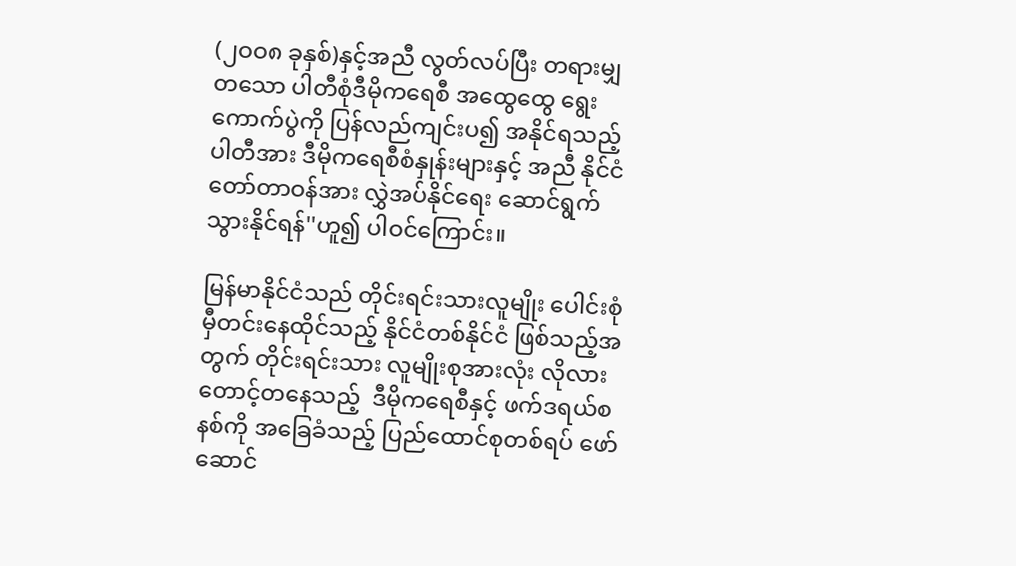(၂ဝဝ၈ ခုနှစ်)နှင့်အညီ လွတ်လပ်ပြီး တရားမျှတသော ပါတီစုံဒီမိုကရေစီ အထွေထွေ ရွေးကောက်ပွဲကို ပြန်လည်ကျင်းပ၍ အနိုင်ရသည့်ပါတီအား ဒီမိုကရေစီစံနှုန်းများနှင့် အညီ နိုင်ငံတော်တာဝန်အား လွှဲအပ်နိုင်ရေး ဆောင်ရွက်သွားနိုင်ရန်''ဟူ၍ ပါဝင်ကြောင်း။

မြန်မာနိုင်ငံသည် တိုင်းရင်းသားလူမျိုး ပေါင်းစုံ မှီတင်းနေထိုင်သည့် နိုင်ငံတစ်နိုင်ငံ ဖြစ်သည့်အတွက် တိုင်းရင်းသား လူမျိုးစုအားလုံး လိုလားတောင့်တနေသည့်  ဒီမိုကရေစီနှင့် ဖက်ဒရယ်စနစ်ကို အခြေခံသည့် ပြည်ထောင်စုတစ်ရပ် ဖော်ဆောင်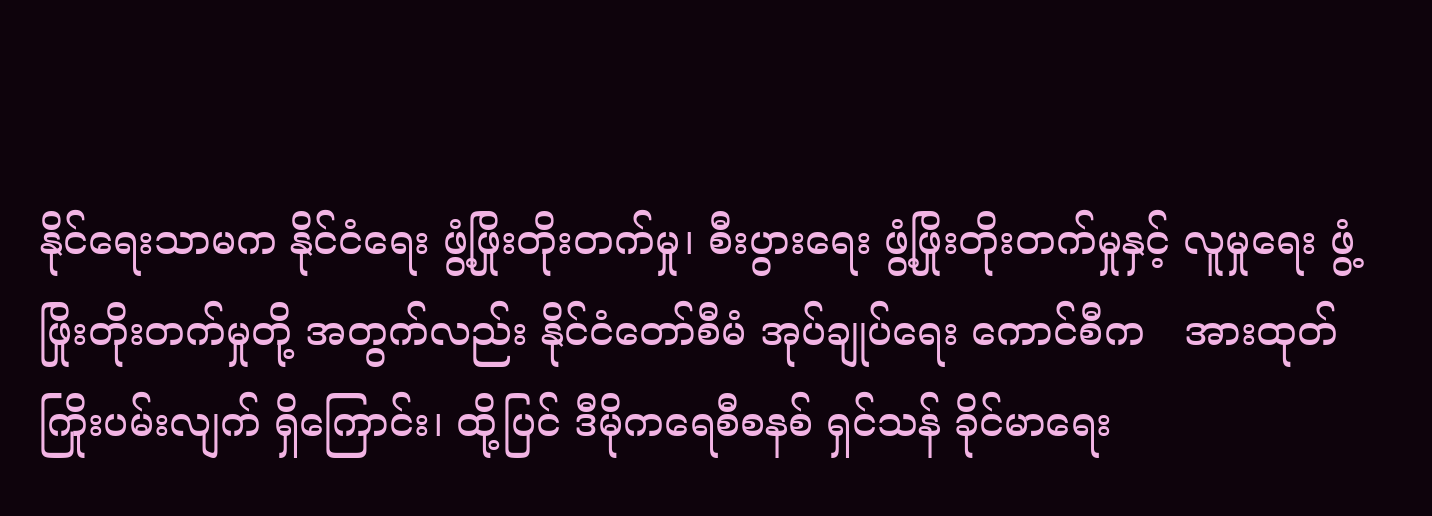နိုင်ရေးသာမက နိုင်ငံရေး ဖွံ့ဖြိုးတိုးတက်မှု၊ စီးပွားရေး ဖွံ့ဖြိုးတိုးတက်မှုနှင့် လူမှုရေး ဖွံ့ဖြိုးတိုးတက်မှုတို့ အတွက်လည်း နိုင်ငံတော်စီမံ အုပ်ချုပ်ရေး ကောင်စီက   အားထုတ်ကြိုးပမ်းလျက် ရှိကြောင်း၊ ထို့ပြင် ဒီမိုကရေစီစနစ် ရှင်သန် ခိုင်မာရေး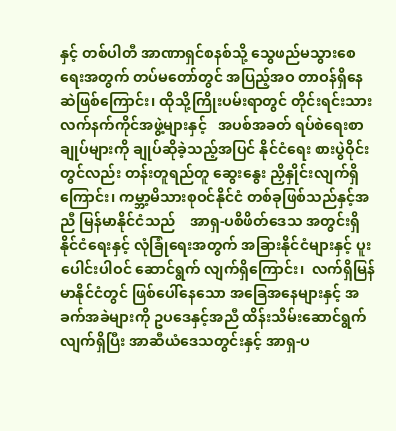နှင့် တစ်ပါတီ အာဏာရှင်စနစ်သို့ သွေဖည်မသွားစေရေးအတွက် တပ်မတော်တွင် အပြည့်အဝ တာဝန်ရှိနေဆဲဖြစ်ကြောင်း၊ ထိုသို့ကြိုးပမ်းရာတွင် တိုင်းရင်းသား လက်နက်ကိုင်အဖွဲ့များနှင့်   အပစ်အခတ် ရပ်စဲရေးစာချုပ်များကို ချုပ်ဆိုခဲ့သည့်အပြင် နိုင်ငံရေး စားပွဲဝိုင်းတွင်လည်း တန်းတူရည်တူ ဆွေးနွေး ညှိနှိုင်းလျက်ရှိကြောင်း၊ ကမ္ဘာ့မိသားစုဝင်နိုင်ငံ တစ်ခုဖြစ်သည်နှင့်အညီ မြန်မာနိုင်ငံသည်    အာရှ-ပစိဖိတ်ဒေသ အတွင်းရှိ  နိုင်ငံရေးနှင့် လုံခြုံရေးအတွက် အခြားနိုင်ငံများနှင့် ပူးပေါင်းပါဝင် ဆောင်ရွက် လျက်ရှိကြောင်း၊  လက်ရှိမြန်မာနိုင်ငံတွင် ဖြစ်ပေါ်နေသော အခြေအနေများနှင့် အခက်အခဲများကို ဥပဒေနှင့်အညီ ထိန်းသိမ်းဆောင်ရွက်လျက်ရှိပြီး အာဆီယံဒေသတွင်းနှင့် အာရှ-ပ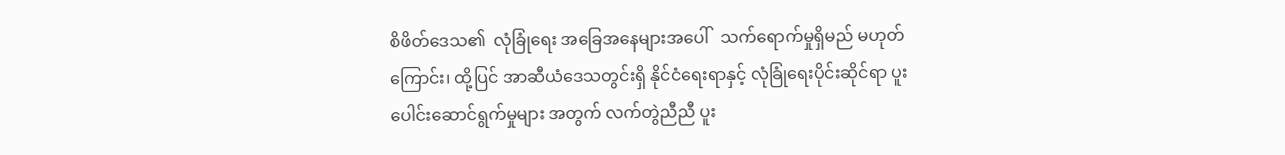စိဖိတ်ဒေသ၏  လုံခြုံရေး အခြေအနေများအပေါ်   သက်ရောက်မှုရှိမည် မဟုတ်ကြောင်း၊ ထို့ပြင် အာဆီယံဒေသတွင်းရှိ နိုင်ငံရေးရာနှင့် လုံခြုံရေးပိုင်းဆိုင်ရာ ပူးပေါင်းဆောင်ရွက်မှုများ အတွက် လက်တွဲညီညီ ပူး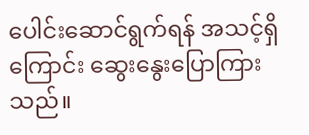ပေါင်းဆောင်ရွက်ရန် အသင့်ရှိကြောင်း ဆွေးနွေးပြောကြားသည်။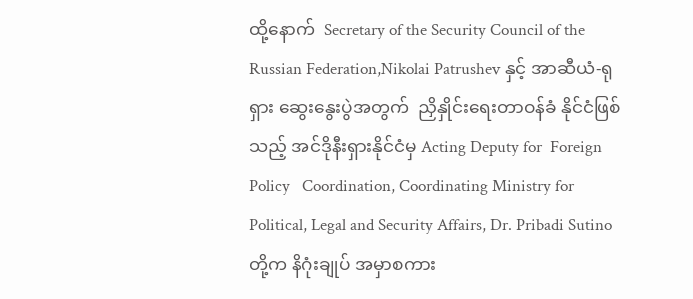ထို့နောက်  Secretary of the Security Council of the Russian Federation,Nikolai Patrushev နှင့် အာဆီယံ-ရုရှား ဆွေးနွေးပွဲအတွက်  ညှိနှိုင်းရေးတာဝန်ခံ နိုင်ငံဖြစ်သည့် အင်ဒိုနီးရှားနိုင်ငံမှ Acting Deputy for  Foreign   Policy   Coordination, Coordinating Ministry for Political, Legal and Security Affairs, Dr. Pribadi Sutino တို့က နိဂုံးချုပ် အမှာစကား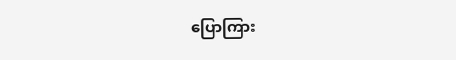ပြောကြား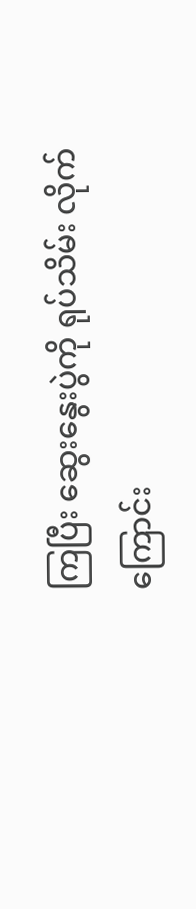ကြပြီး ဆွေးနွေးပွဲကို ရုပ်သိမ်း လိုက်ကြောင်း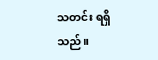သတင်း ရရှိသည်။